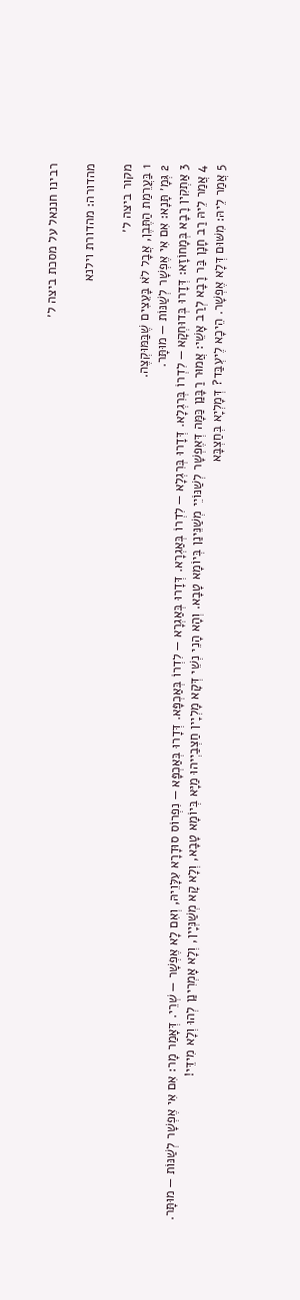רבינו חננאל על מסכת ביצה ל׳

מהדורה: מהדורת וילנא

מקור ביצה ל׳
1 בַּעֲרֵמַת הַתֶּבֶן, אֲבָל לֹא בָּעֵצִים שֶׁבַּמּוּקְצֶה.
2 גְּמָ׳ תָּנָא: אִם אִי אֶפְשָׁר לְשַׁנּוֹת — מוּתָּר.
3 אַתְקִין רָבָא בְּמָחוֹזָא: דְּדָרוּ בְּדוּחְקָא — לִדְרוֹ בְּרִגְלָא. דְּדָרוּ בְּרִגְלָא — לִדְרוֹ בְּאַגְרָא. דְּדָרוּ בְּאַגְרָא — לִדְרוֹ בְּאַכְפָּא. דְּדָרוּ בְּאַכְפָּא — נִפְרוֹס סוּדָרָא עִלָּוֵיהּ, וְאִם לָא אֶפְשָׁר — שְׁרֵי. דְּאָמַר מָר: אִם אִי אֶפְשָׁר לְשַׁנּוֹת — מוּתָּר.
4 אֲמַר לֵיהּ רַב חָנָן בַּר רָבָא לְרַב אָשֵׁי: אֲמוּר רַבָּנַן כַּמָּה דְּאֶפְשָׁר לְשַׁנּוֹיֵי מְשַׁנֵּינַן בְּיוֹמָא טָבָא. וְהָא הָנֵי נְשֵׁי דְּקָא מָלְיָין חַצְבַיְיהוּ מַיָּא בְּיוֹמָא טָבָא, וְלָא קָא מְשַׁנְּיָין, וְלָא אָמְרִינַן לְהוּ וְלָא מִידֵּי!
5 אֲמַר לֵיהּ: מִשּׁוּם דְּלָא אֶפְשָׁר. הֵיכָא לֶיעְבַּד? דְּמָלְיָא בְּחַצְבָּא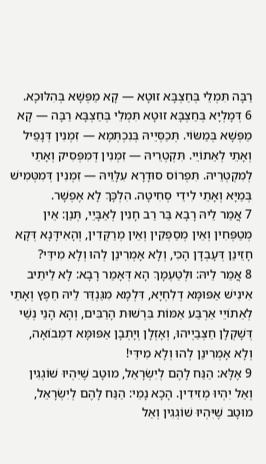רַבָּה תִּמְלֵי בְּחַצְבָּא זוּטָא — קָא מַפְּשָׁא בְּהִלּוּכָא.
6 דְּמָלְיָא בְּחַצְבָּא זוּטָא תִּמְלֵי בְּחַצְבָּא רַבָּה — קָא מַפְּשָׁא בְּמַשּׂוֹי. תְּכַסְּיֵיהּ בְּנִכְתְּמָא — זִמְנִין דְּנָפֵיל וְאָתֵי לְאֵתוֹיֵי. תִּקְטְרֵיהּ — זִמְנִין דְּמִפְּסִיק וְאָתֵי לְמִקְטְרֵיהּ. תִּפְרוֹס סוּדָרָא עִלָּוֵיהּ — זִמְנִין דְּמִטְּמִישׁ בְּמַיָּא וְאָתֵי לִידֵי סְחִיטָה. הִלְכָּךְ לָא אֶפְשָׁר.
7 אֲמַר לֵיהּ רָבָא בַּר רַב חָנִין לְאַבָּיֵי, תְּנַן: אֵין מְטַפְּחִין וְאֵין מְסַפְּקִין וְאֵין מְרַקְּדִין, וְהָאִידָּנָא דְּקָא חָזֵינַן דְּעָבְדָן הָכִי, וְלָא אָמְרִינַן לְהוּ וְלָא מִידֵּי?
8 אֲמַר לֵיהּ: וּלְטַעְמָךְ הָא דְּאָמַר רָבָא: לָא לֵיתֵיב אִינִישׁ אַפּוּמָּא דְלִחְיָא, דִּלְמָא מִגַּנְדַּר לֵיהּ חֵפֶץ וְאָתֵי לְאֵתוֹיֵי אַרְבַּע אַמּוֹת בִּרְשׁוּת הָרַבִּים, וְהָא הָנֵי נְשֵׁי דְּשָׁקְלָן חַצְבַיְיהוּ, וְאָזְלָן וְיָתְבָן אַפּוּמָּא דִמְבוֹאָה, וְלָא אָמְרִינַן לְהוּ וְלָא מִידֵּי!
9 אֶלָּא: הַנַּח לָהֶם לְיִשְׂרָאֵל, מוּטָב שֶׁיִּהְיוּ שׁוֹגְגִין וְאַל יִהְיוּ מְזִידִין. הָכָא נָמֵי: הַנַּח לָהֶם לְיִשְׂרָאֵל, מוּטָב שֶׁיִּהְיוּ שׁוֹגְגִין וְאַל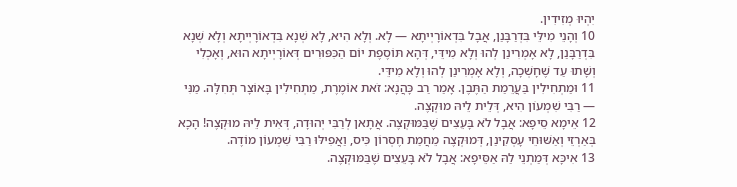יִהְיוּ מְזִידִין.
10 וְהָנֵי מִילֵּי בִּדְרַבָּנַן, אֲבָל בִּדְאוֹרָיְיתָא — לָא. וְלָא הִיא, לָא שְׁנָא בִּדְאוֹרָיְיתָא וְלָא שְׁנָא בִּדְרַבָּנַן, לָא אָמְרִינַן לְהוּ וְלָא מִידֵּי, דְּהָא תּוֹסֶפֶת יוֹם הַכִּפּוּרִים דְּאוֹרָיְיתָא הוּא, וְאָכְלִי וְשָׁתוּ עַד שֶׁחָשְׁכָה, וְלָא אָמְרִינַן לְהוּ וְלָא מִידֵּי.
11 וּמַתְחִילִין בַּעֲרֵמַת הַתֶּבֶן. אָמַר רַב כָּהֲנָא: זֹאת אוֹמֶרֶת, מַתְחִילִין בָּאוֹצָר תְּחִלָּה. מַנִּי — רַבִּי שִׁמְעוֹן הִיא, דְּלֵית לֵיהּ מוּקְצֶה.
12 אֵימָא סֵיפָא: אֲבָל לֹא בָּעֵצִים שֶׁבַּמּוּקְצֶה. אֲתָאן לְרַבִּי יְהוּדָה, דְּאִית לֵיהּ מוּקְצֶה! הָכָא בְּאַרְזֵי וְאַשּׁוּחֵי עָסְקִינַן, דְּמוּקְצֶה מֵחֲמַת חֶסְרוֹן כִּיס, וַאֲפִילּוּ רַבִּי שִׁמְעוֹן מוֹדֶה.
13 אִיכָּא דְּמַתְנֵי לַהּ אַסֵּיפָא: אֲבָל לֹא בָּעֵצִים שֶׁבַּמּוּקְצֶה.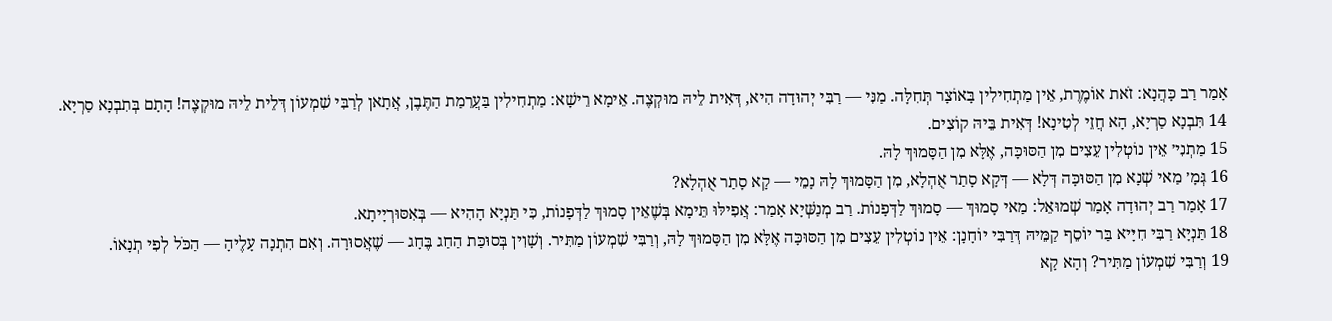אָמַר רַב כָּהֲנָא: זֹאת אוֹמֶרֶת, אֵין מַתְחִילִין בָּאוֹצָר תְּחִלָּה. מַנִּי — רַבִּי יְהוּדָה הִיא, דְּאִית לֵיהּ מוּקְצֶה. אֵימָא רֵישָׁא: מַתְחִילִין בַּעֲרֵמַת הַתֶּבֶן, אֲתָאן לְרַבִּי שִׁמְעוֹן דְּלֵית לֵיהּ מוּקְצֶה! הָתָם בְּתִבְנָא סַרְיָא.
14 תִּבְנָא סַרְיָא, הָא חֲזֵי לְטִינָא! דְּאִית בֵּיהּ קוֹצִים.
15 מַתְנִי׳ אֵין נוֹטְלִין עֵצִים מִן הַסּוּכָּה, אֶלָּא מִן הַסָּמוּךְ לָהּ.
16 גְּמָ׳ מַאי שְׁנָא מִן הַסּוּכָּה דְּלָא — דְּקָא סָתַר אֻהְלָא, מִן הַסָּמוּךְ לָהּ נָמֵי — קָא סָתַר אֻהְלָא?
17 אָמַר רַב יְהוּדָה אָמַר שְׁמוּאֵל: מַאי סָמוּךְ — סָמוּךְ לַדְּפָנוֹת. רַב מְנַשְּׁיָא אָמַר: אֲפִילּוּ תֵּימָא בְּשֶׁאֵין סָמוּךְ לַדְּפָנוֹת, כִּי תַּנְיָא הָהִיא — בְּאִסּוּרְיָיתָא.
18 תַּנְיָא רַבִּי חִיָּיא בַּר יוֹסֵף קַמֵּיהּ דְּרַבִּי יוֹחָנָן: אֵין נוֹטְלִין עֵצִים מִן הַסּוּכָּה אֶלָּא מִן הַסָּמוּךְ לָהּ, וְרַבִּי שִׁמְעוֹן מַתִּיר. וְשָׁוִין בְּסוּכַּת הַחַג בֶּחָג — שֶׁאֲסוּרָה. וְאִם הִתְנָה עָלֶיהָ — הַכֹּל לְפִי תְנָאוֹ.
19 וְרַבִּי שִׁמְעוֹן מַתִּיר? וְהָא קָא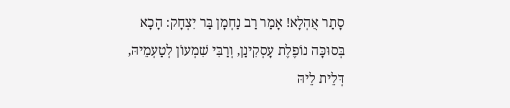סָתַר אֻהְלָא! אָמַר רַב נַחְמָן בַּר יִצְחָק: הָכָא בְּסוּכָּה נוֹפֶלֶת עָסְקִינַן, וְרַבִּי שִׁמְעוֹן לְטַעְמֵיהּ, דְּלֵית לֵיהּ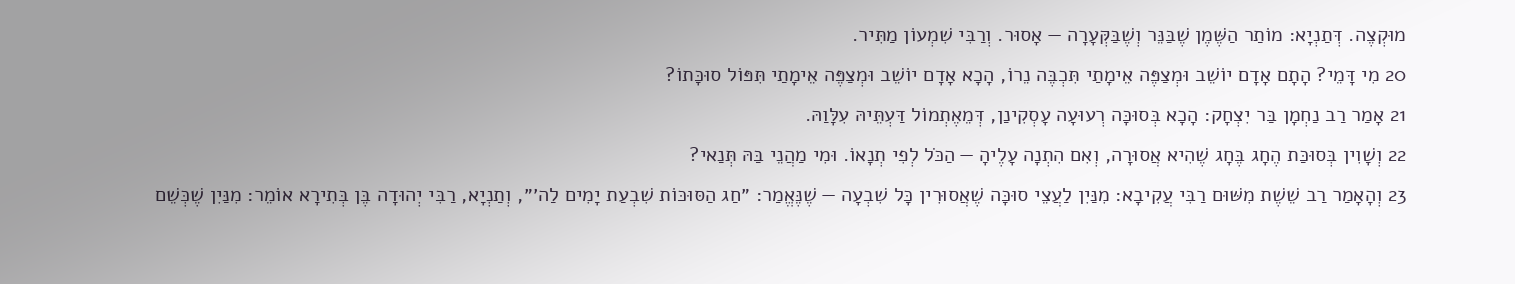מוּקְצֶה. דְּתַנְיָא: מוֹתַר הַשֶּׁמֶן שֶׁבַּנֵּר וְשֶׁבַּקְּעָרָה — אָסוּר. וְרַבִּי שִׁמְעוֹן מַתִּיר.
20 מִי דָּמֵי? הָתָם אָדָם יוֹשֵׁב וּמְצַפֶּה אֵימָתַי תִּכְבֶּה נֵרוֹ, הָכָא אָדָם יוֹשֵׁב וּמְצַפֶּה אֵימָתַי תִּפּוֹל סוּכָּתוֹ?
21 אָמַר רַב נַחְמָן בַּר יִצְחָק: הָכָא בְּסוּכָּה רְעוּעָה עָסְקִינַן, דְּמֵאֶתְמוֹל דַּעְתֵּיהּ עִלָּוַהּ.
22 וְשָׁוִין בְּסוּכַּת הֶחָג בֶּחָג שֶׁהִיא אֲסוּרָה, וְאִם הִתְנָה עָלֶיהָ — הַכֹּל לְפִי תְנָאוֹ. וּמִי מַהֲנֵי בַּהּ תְּנַאי?
23 וְהָאָמַר רַב שֵׁשֶׁת מִשּׁוּם רַבִּי עֲקִיבָא: מִנַּיִן לַעֲצֵי סוּכָּה שֶׁאֲסוּרִין כׇּל שִׁבְעָה — שֶׁנֶּאֱמַר: ״חַג הַסּוּכּוֹת שִׁבְעַת יָמִים לַה׳״, וְתַנְיָא, רַבִּי יְהוּדָה בֶּן בְּתִירָא אוֹמֵר: מִנַּיִן שֶׁכְּשֵׁם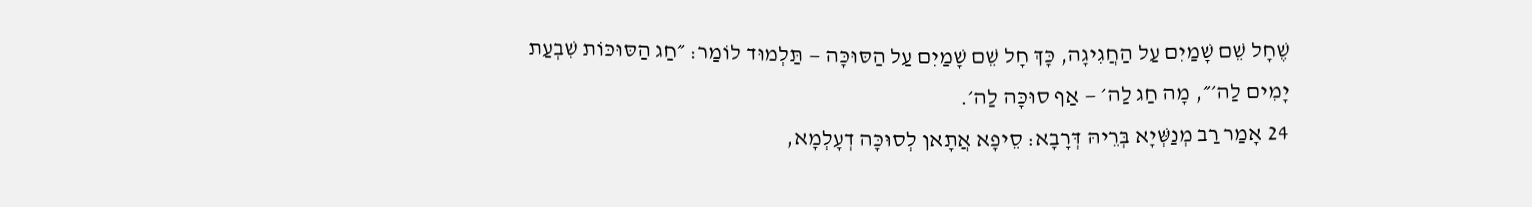שֶׁחָל שֵׁם שָׁמַיִם עַל הַחֲגִיגָה, כָּךְ חָל שֵׁם שָׁמַיִם עַל הַסּוּכָּה — תַּלְמוּד לוֹמַר: ״חַג הַסּוּכּוֹת שִׁבְעַת יָמִים לַה׳״, מָה חַג לַה׳ — אַף סוּכָּה לַה׳.
24 אָמַר רַב מְנַשְּׁיָא בְּרֵיהּ דְּרָבָא: סֵיפָא אֲתָאן לְסוּכָּה דְעָלְמָא,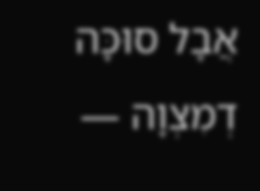אֲבָל סוּכָּה דְמִצְוָה —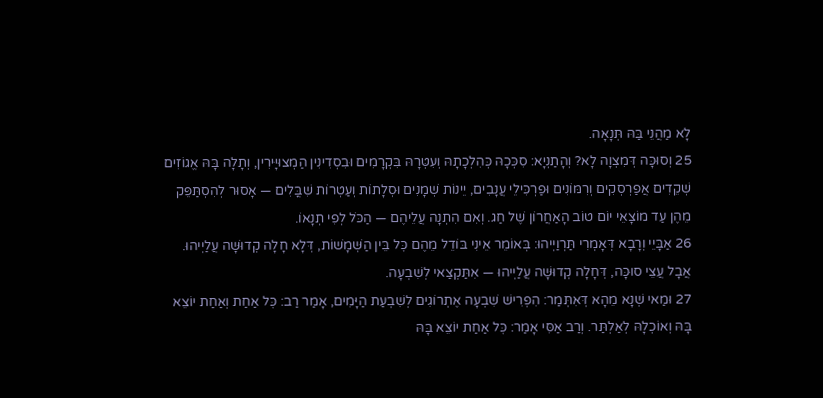לָא מַהֲנֵי בַּהּ תְּנָאָה.
25 וְסוּכָּה דְּמִצְוָה לָא? וְהָתַנְיָא: סִכְּכָהּ כְּהִלְכָתָהּ וְעִטְּרָהּ בִּקְרָמִים וּבִסְדִינִין הַמְצוּיָּירִין, וְתָלָה בָּהּ אֱגוֹזִים שְׁקֵדִים אֲפַרְסְקִים וְרִמּוֹנִים וּפַרְכִּילֵי עֲנָבִים, יֵינוֹת שְׁמָנִים וּסְלָתוֹת וְעַטְרוֹת שִׁבֳּלִים — אָסוּר לְהִסְתַּפֵּק מֵהֶן עַד מוֹצָאֵי יוֹם טוֹב הָאַחֲרוֹן שֶׁל חַג. וְאִם הִתְנָה עֲלֵיהֶם — הַכֹּל לְפִי תְנָאוֹ.
26 אַבָּיֵי וְרָבָא דְּאָמְרִי תַּרְוַיְיהוּ: בְּאוֹמֵר אֵינִי בּוֹדֵל מֵהֶם כׇּל בֵּין הַשְּׁמָשׁוֹת, דְּלָא חָלָה קְדוּשָּׁה עֲלַיְיהוּ. אֲבָל עֲצֵי סוּכָּה, דְּחָלָה קְדוּשָּׁה עֲלַיְיהוּ — אִתַּקְצַאי לְשִׁבְעָה.
27 וּמַאי שְׁנָא מֵהָא דְּאִתְּמַר: הִפְרִישׁ שִׁבְעָה אֶתְרוֹגִים לְשִׁבְעַת הַיָּמִים, אָמַר רַב: כׇּל אַחַת וְאַחַת יוֹצֵא בָּהּ וְאוֹכְלָהּ לְאַלְתַּר. וְרַב אַסִּי אָמַר: כׇּל אַחַת יוֹצֵא בָּהּ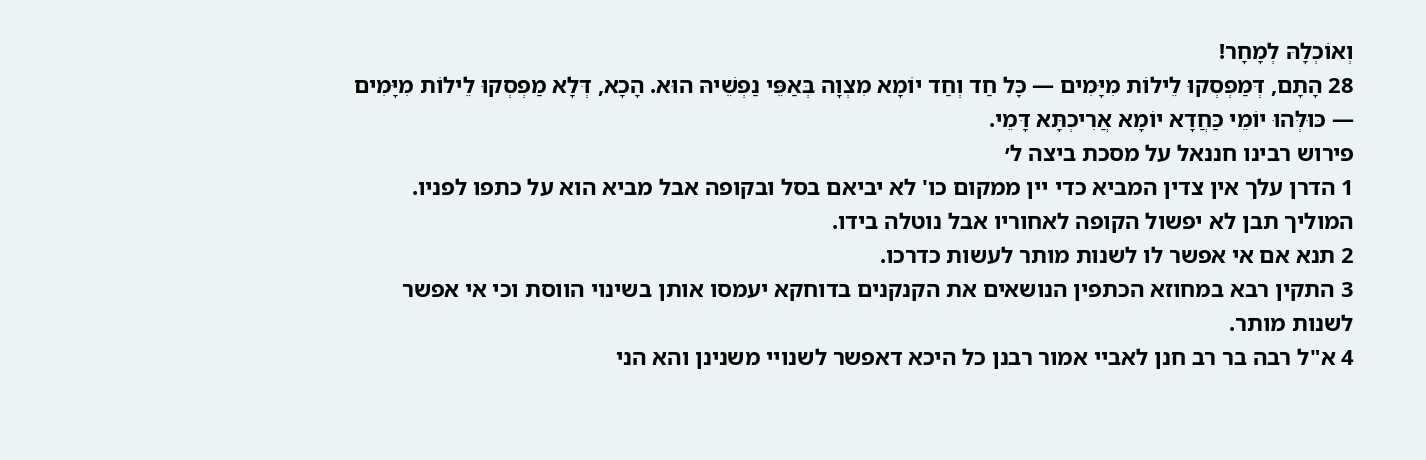וְאוֹכְלָהּ לְמָחָר!
28 הָתָם, דְּמַפְסְקוּ לֵילוֹת מִיָּמִים — כׇּל חַד וְחַד יוֹמָא מִצְוָה בְּאַפֵּי נַפְשֵׁיהּ הוּא. הָכָא, דְּלָא מַפְסְקוּ לֵילוֹת מִיָּמִים — כּוּלְּהוּ יוֹמֵי כַּחֲדָא יוֹמָא אֲרִיכְתָּא דָּמֵי.
פירוש רבינו חננאל על מסכת ביצה ל׳
1 הדרן עלך אין צדין המביא כדי יין ממקום כו' לא יביאם בסל ובקופה אבל מביא הוא על כתפו לפניו. המוליך תבן לא יפשול הקופה לאחוריו אבל נוטלה בידו.
2 תנא אם אי אפשר לו לשנות מותר לעשות כדרכו.
3 התקין רבא במחוזא הכתפין הנושאים את הקנקנים בדוחקא יעמסו אותן בשינוי הווסת וכי אי אפשר לשנות מותר.
4 א"ל רבה בר רב חנן לאביי אמור רבנן כל היכא דאפשר לשנויי משנינן והא הני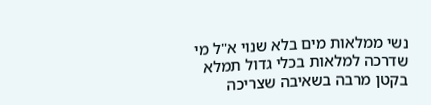נשי ממלאות מים בלא שנוי א"ל מי שדרכה למלאות בכלי גדול תמלא בקטן מרבה בשאיבה שצריכה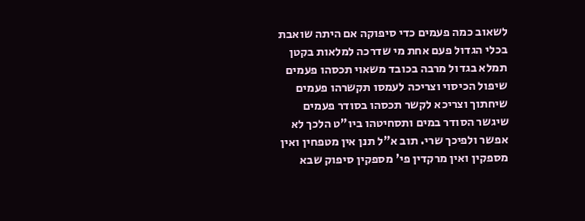לשאוב כמה פעמים כדי סיפוקה אם היתה שואבת בכלי הגדול פעם אחת מי שדרכה למלאות בקטן תמלא בגדול מרבה בכובד משאוי תכסהו פעמים שיפול הכיסוי וצריכה לעמסו תקשרהו פעמים שיחתוך וצריכא לקשר תכסהו בסודר פעמים שיגשר הסודר במים ותסחיטהו ביו"ט הלכך לא אפשר ולפיכך שרי. תוב א"ל תנן אין מטפחין ואין מספקין ואין מרקדין פי' מספקין סיפוק שבא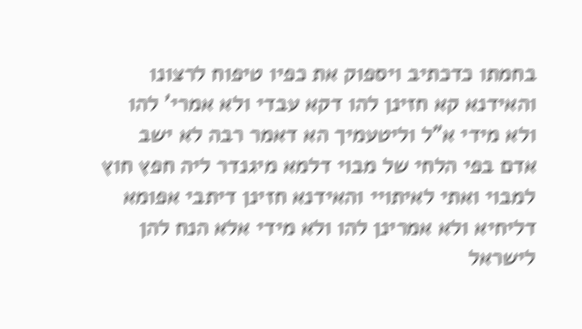בחמתו כדכתיב ויספוק את כפיו טיפוח לרצונו והאידנא קא חזינן להו דקא עבדי ולא אמרי' להו ולא מידי א"ל וליטעמיך הא דאמר רבה לא ישב אדם בפי הלחי של מבוי דלמא מיגנדר ליה חפץ חוץ למבוי ואתי לאיתויי והאידנא חזינן דיתבי אפומא דליחיא ולא אמרינן להו ולא מידי אלא הנח להן לישראל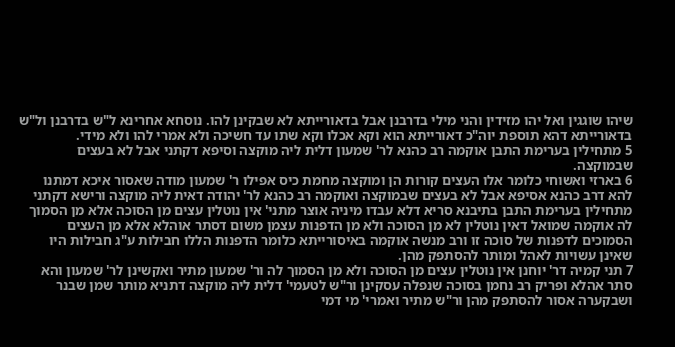שיהו שוגגין ואל יהו מזידין והני מילי בדרבנן אבל בדאורייתא לא שבקינן להו. נוסחא אחרינא ל"ש בדרבנן ול"ש בדאורייתא דהא תוספת יוה"כ דאורייתא הוא וקא אכלו וקא שתו עד חשיכה ולא אמרי להו ולא מידי.
5 מתחילין בערימת התבן אוקמה רב כהנא לר' שמעון דלית ליה מוקצה וסיפא דקתני אבל לא בעצים שבמוקצה.
6 בארזי ואשוחי כלומר אלו העצים קורות הן ומוקצה מחמת כיס אפילו ר' שמעון מודה שאסור איכא דמתנו להא דרב כהנא אסיפא אבל לא בעצים שבמוקצה ואוקמה רב כהנא לר' יהודה דאית ליה מוקצה ורישא דקתני מתחילין בערימת התבן בתיבנא סריא דלא עבדו מיניה אוצר מתני' אין נוטלין עצים מן הסוכה אלא מן הסמוך לה אוקמה שמואל דאין נוטלין לא מן הסוכה ולא מן הדפנות עצמן משום דסתר אוהלא אלא מן העצים הסמוכים לדפנות של סוכה זו ורב מנשה אוקמה באיסורייתא כלומר הדפנות הללו חבילות ע"ג חבילות היו שאינן עשויות לאהל ומותר להסתפק מהן.
7 תני קמיה דר' יוחנן אין נוטלין עצים מן הסוכה ולא מן הסמוך לה ור' שמעון מתיר ואקשינן לר' שמעון והא סתר אהלא ופריק רב נחמן בסוכה שנפלה עסקינן ור"ש לטעמי' דלית ליה מוקצה דתניא מותר שמן שבנר ושבקערה אסור להסתפק מהן ור"ש מתיר ואמרי' מי דמי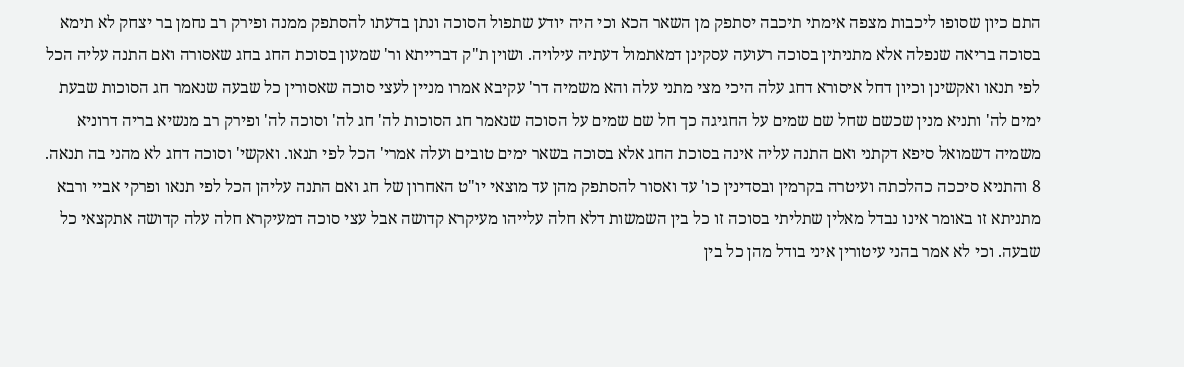התם כיון שסופו ליכבות מצפה אימתי תיכבה יסתפק מן השאר הכא וכי היה יודע שתפול הסוכה ונתן בדעתו להסתפק ממנה ופירק רב נחמן בר יצחק לא תימא בסוכה בריאה שנפלה אלא מתניתין בסוכה רעועה עסקינן דמאתמול דעתיה עילויה. ושוין ת"ק דברייתא ור' שמעון בסוכת החג בחג שאסורה ואם התנה עליה הכל לפי תנאו ואקשינן וכיון דחל איסורא דחג עלה היכי מצי מתני עלה והא משמיה דר' עקיבא אמרו מניין לעצי סוכה שאסורין כל שבעה שנאמר חג הסוכות שבעת ימים לה' ותניא מנין שכשם שחל שם שמים על החגיגה כך חל שם שמים על הסוכה שנאמר חג הסוכות לה' חג לה' וסוכה לה' ופירק רב מנשיא בריה דרוניא משמיה דשמואל סיפא דקתני ואם התנה עליה אינה בסוכת החג אלא בסוכה בשאר ימים טובים ועלה אמרי' הכל לפי תנאו. ואקשי' וסוכה דחג לא מהני בה תנאה.
8 והתניא סיככה כהלכתה ועיטרה בקרמין ובסדינין כו' עד ואסור להסתפק מהן עד מוצאי יו"ט האחרון של חג ואם התנה עליהן הכל לפי תנאו ופרקי אביי ורבא מתניתא זו באומר אינו נבדל מאלין שתליתי בסוכה זו כל בין השמשות דלא חלה עלייהו מעיקרא קדושה אבל עצי סוכה דמעיקרא חלה עלה קדושה אתקצאי כל שבעה. וכי לא אמר בהני עיטורין איני בודל מהן כל בין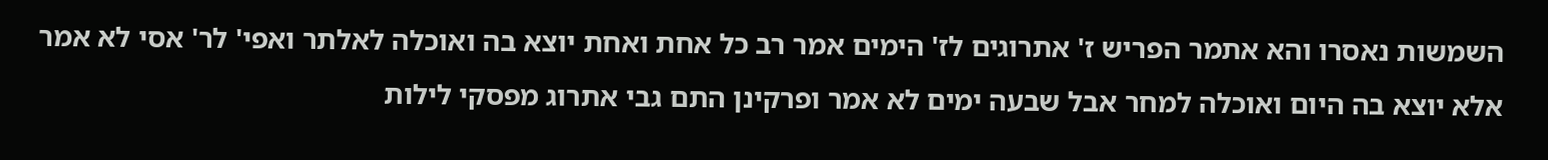השמשות נאסרו והא אתמר הפריש ז' אתרוגים לז' הימים אמר רב כל אחת ואחת יוצא בה ואוכלה לאלתר ואפי' לר' אסי לא אמר אלא יוצא בה היום ואוכלה למחר אבל שבעה ימים לא אמר ופרקינן התם גבי אתרוג מפסקי לילות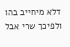דלא מיחייב בהו ולפיכך שרי אבל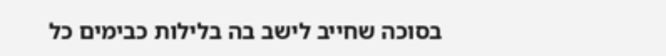בסוכה שחייב לישב בה בלילות כבימים כל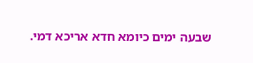שבעה ימים כיומא חדא אריכא דמי.